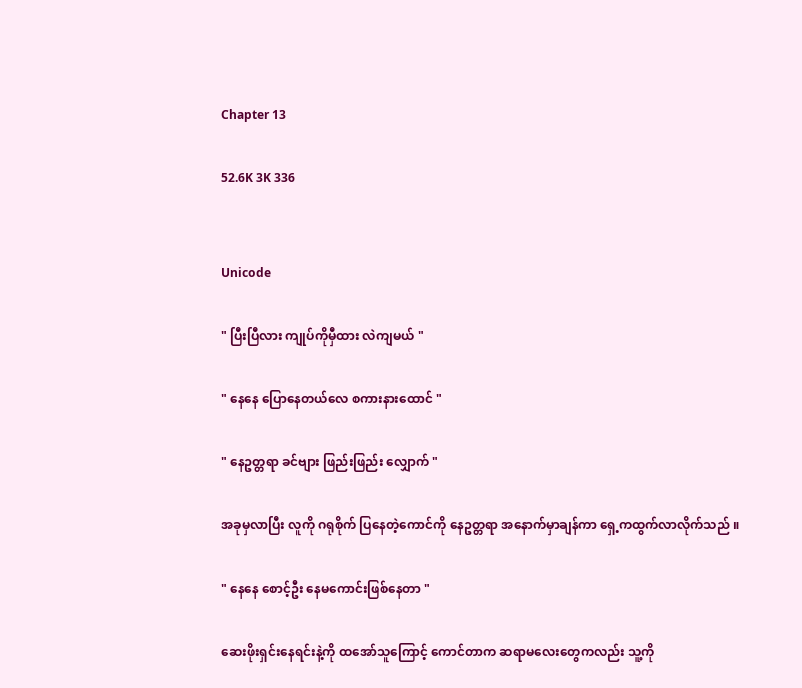Chapter 13

52.6K 3K 336


Unicode

" ပြီးပြီလား ကျုပ်ကိုမှီထား လဲကျမယ် "

" နေနေ ပြောနေတယ်လေ စကားနားထောင် "

" နေဥတ္တရာ ခင်ဗျား ဖြည်းဖြည်း လျှောက် "

အခုမှလာပြီး လူကို ဂရုစိုက် ပြနေတဲ့ကောင်ကို နေဥတ္တရာ အနောက်မှာချန်ကာ ရှေ့ကထွက်လာလိုက်သည် ။

" နေနေ စောင့်ဦး နေမကောင်းဖြစ်နေတာ "

ဆေးဖိုးရှင်းနေရင်းနဲ့ကို ထအော်သူကြောင့် ကောင်တာက ဆရာမလေးတွေကလည်း သူ့ကို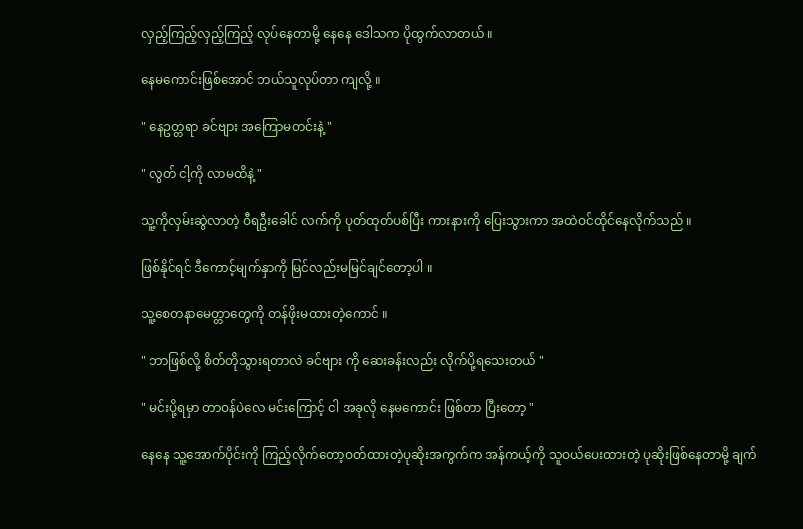လှည့်ကြည့်လှည့်ကြည့် လုပ်နေတာမို့ နေနေ ဒေါသက ပိုထွက်လာတယ် ။

နေမကောင်းဖြစ်အောင် ဘယ်သူလုပ်တာ ကျလို့ ။

" နေဥတ္တရာ ခင်ဗျား အကြောမတင်းနဲ့ "

" လွတ် ငါ့ကို လာမထိနဲ့ "

သူ့ကိုလှမ်းဆွဲလာတဲ့ ဝီရဦးခေါင် လက်ကို ပုတ်ထုတ်ပစ်ပြီး ကားနားကို ပြေးသွားကာ အထဲဝင်ထိုင်နေလိုက်သည် ။

ဖြစ်နိုင်ရင် ဒီကောင့်မျက်နှာကို မြင်လည်းမမြင်ချင်တော့ပါ ။

သူ့စေတနာမေတ္တာတွေကို တန်ဖိုးမထားတဲ့ကောင် ။

" ဘာဖြစ်လို့ စိတ်တိုသွားရတာလဲ ခင်ဗျား ကို ဆေးခန်းလည်း လိုက်ပို့ရသေးတယ် "

" မင်းပို့ရမှာ တာဝန်ပဲလေ မင်းကြောင့် ငါ အခုလို နေမကောင်း ဖြစ်တာ ပြီးတော့ "

နေနေ သူ့အောက်ပိုင်းကို ကြည့်လိုက်တော့ဝတ်ထားတဲ့ပုဆိုးအကွက်က အန်ကယ့်ကို သူဝယ်ပေးထားတဲ့ ပုဆိုးဖြစ်နေတာမို့ ချက်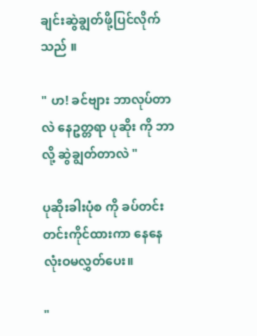ချင်းဆွဲချွတ်ဖို့ပြင်လိုက်သည် ။

" ဟ! ခင်ဗျား ဘာလုပ်တာလဲ နေဥတ္တရာ ပုဆိုး ကို ဘာလို့ ဆွဲချွတ်တာလဲ "

ပုဆိုးခါးပုံစ ကို ခပ်တင်းတင်းကိုင်ထားကာ နေနေ လုံးဝမလွှတ်ပေး။

"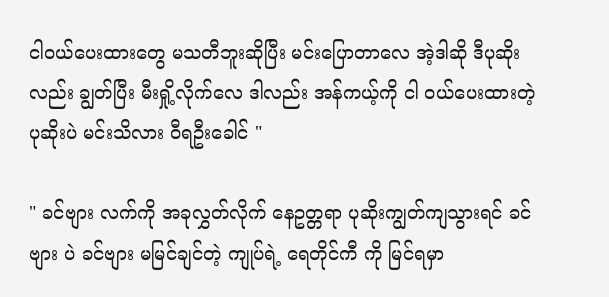ငါဝယ်ပေးထားတွေ မသတီဘူးဆိုပြီး မင်းပြောတာလေ အဲ့ဒါဆို ဒီပုဆိုးလည်း ချွတ်ပြီး မီးရှို့လိုက်လေ ဒါလည်း အန်ကယ့်ကို ငါ ဝယ်ပေးထားတဲ့ပုဆိုးပဲ မင်းသိလား ဝီရဦးခေါင် "

" ခင်ဗျား လက်ကို အခုလွှတ်လိုက် နေဥတ္တရာ ပုဆိုးကျွတ်ကျသွားရင် ခင်ဗျား ပဲ ခင်ဗျား မမြင်ချင်တဲ့ ကျုပ်ရဲ့ ရေတိုင်ကီ ကို မြင်ရမှာ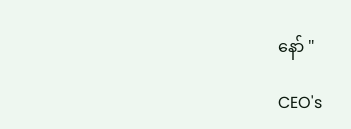နော် "

CEO's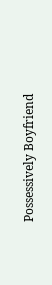Possessively Boyfriend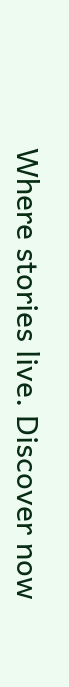Where stories live. Discover now